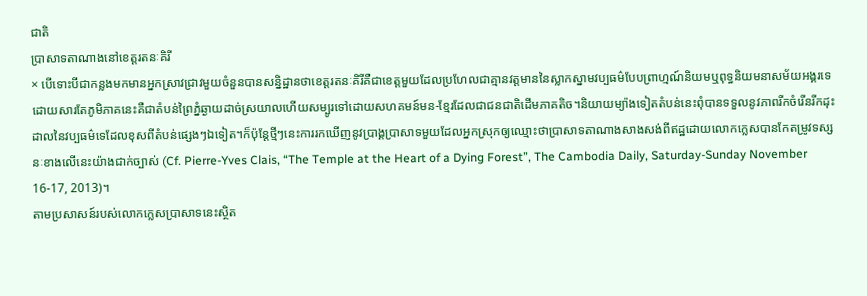ជាតិ
ប្រាសាទតាណាងនៅខេត្តរតនៈគិរី
× បើទោះបីជាកន្លងមកមានអ្នកស្រាវជ្រាវមួយចំនួនបានសន្និដ្ឋានថាខេត្តរតនៈគិរីគឺជាខេត្តមួយដែលប្រហែលជាគ្មានវត្តមាននៃស្លាកស្នាមវប្បធម៌បែបព្រាហ្មណ៍និយមឬពុទ្ធនិយមនាសម័យអង្គរទេដោយសារតែភូមិភាគនេះគឺជាតំបន់ព្រៃភ្នំឆ្ងាយដាច់ស្រយាលហើយសម្បូរទៅដោយសហគមន៍មន-ខ្មែរដែលជាជនជាតិដើមភាគតិច។និយាយម្យ៉ាងទៀតតំបន់នេះពុំបានទទួលនូវភាពរីកចំរើនរីកដុះដាលនៃវប្បធម៌ទេដែលខុសពីតំបន់ផ្សេងៗឯទៀត។ក៏ប៉ុន្តែថ្មីៗនេះការរកឃើញនូវប្រាង្គប្រាសាទមួយដែលអ្នកស្រុកឲ្យឈ្មោះថាប្រាសាទតាណាងសាងសង់ពីឥដ្ឋដោយលោកក្លេសបានកែតម្រូវទស្សនៈខាងលើនេះយ៉ាងជាក់ច្បាស់ (Cf. Pierre-Yves Clais, “The Temple at the Heart of a Dying Forest”, The Cambodia Daily, Saturday-Sunday November 16-17, 2013)។
តាមប្រសាសន៍របស់លោកក្លេសប្រាសាទនេះស្ថិត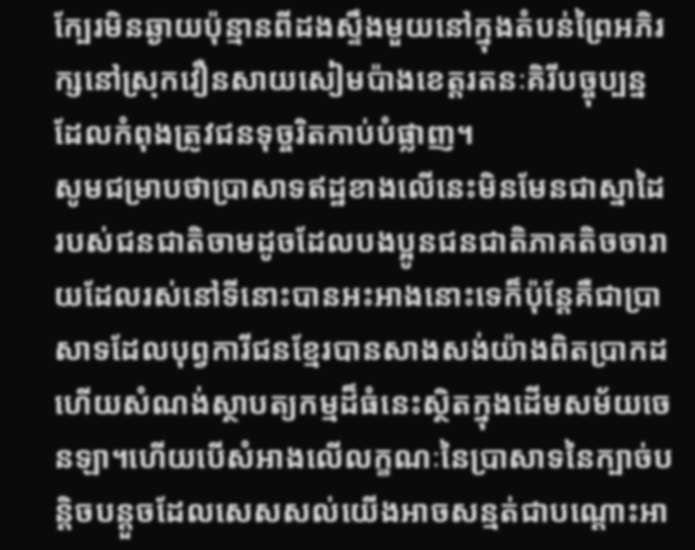ក្បែរមិនឆ្ងាយប៉ុន្មានពីដងស្ទឹងមួយនៅក្នុងតំបន់ព្រៃអភិរក្សនៅស្រុកវឿនសាយសៀមប៉ាងខេត្តរតនៈគិរីបច្ចុប្បន្នដែលកំពុងត្រូវជនទុច្ចរិតកាប់បំផ្លាញ។
សូមជម្រាបថាប្រាសាទឥដ្ឋខាងលើនេះមិនមែនជាស្នាដៃរបស់ជនជាតិចាមដូចដែលបងប្អូនជនជាតិភាគតិចចារាយដែលរស់នៅទីនោះបានអះអាងនោះទេក៏ប៉ុន្តែគឺជាប្រាសាទដែលបុព្វការីជនខ្មែរបានសាងសង់យ៉ាងពិតប្រាកដហើយសំណង់ស្ថាបត្យកម្មដ៏ធំនេះស្ថិតក្នុងដើមសម័យចេនឡា។ហើយបើសំអាងលើលក្ខណៈនៃប្រាសាទនៃក្បាច់បន្តិចបន្តួចដែលសេសសល់យើងអាចសន្មត់ជាបណ្តោះអា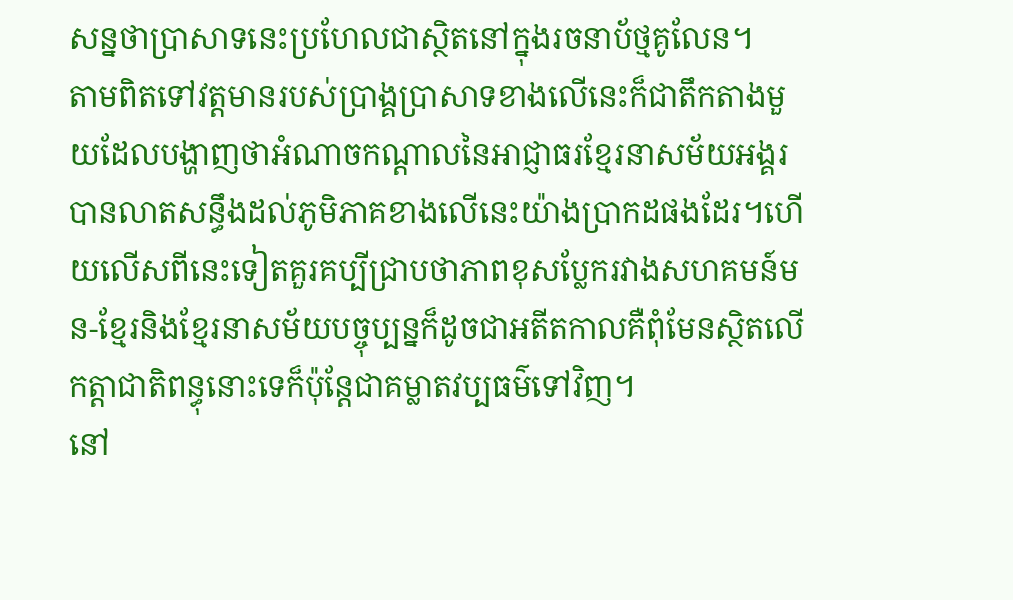សន្នថាប្រាសាទនេះប្រហែលជាស្ថិតនៅក្នុងរចនាប័ថ្មគូលែន។
តាមពិតទៅវត្តមានរបស់ប្រាង្គប្រាសាទខាងលើនេះក៏ជាតឹកតាងមួយដែលបង្ហាញថាអំណាចកណ្តាលនៃអាជ្ញាធរខ្មែរនាសម័យអង្គរបានលាតសន្ធឹងដល់ភូមិភាគខាងលើនេះយ៉ាងប្រាកដផងដែរ។ហើយលើសពីនេះទៀតគួរគប្បីជ្រាបថាភាពខុសប្លែករវាងសហគមន៍មន-ខ្មែរនិងខ្មែរនាសម័យបច្ចុប្បន្នក៏ដូចជាអតីតកាលគឺពុំមែនស្ថិតលើកត្តាជាតិពន្ធុនោះទេក៏ប៉ុន្តែជាគម្លាតវប្បធម៌ទៅវិញ។
នៅ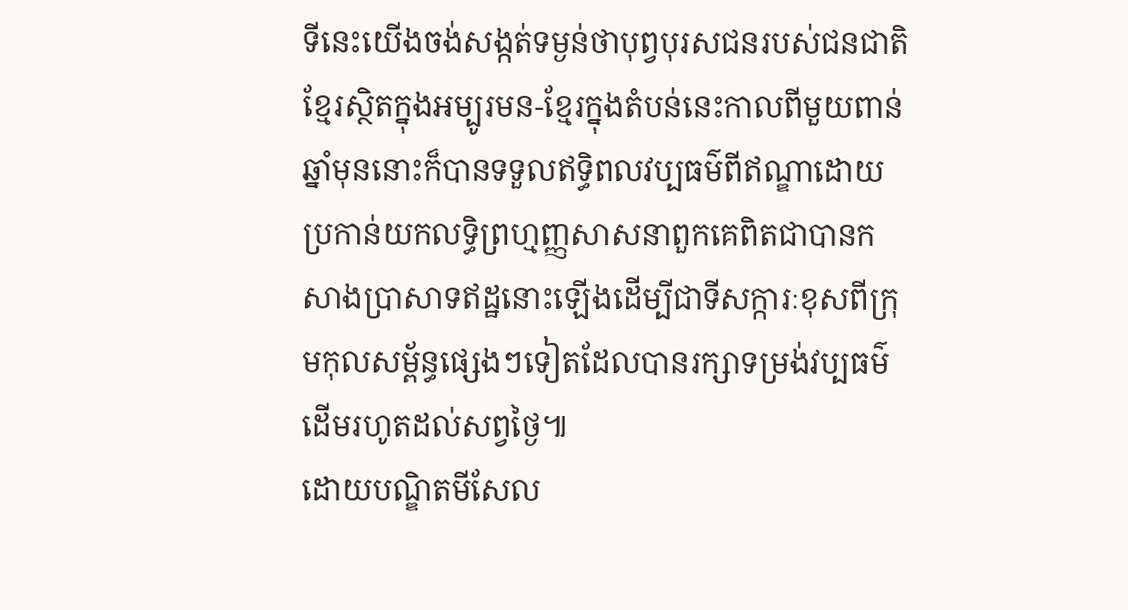ទីនេះយើងចង់សង្កត់ទម្ងន់ថាបុព្វបុរសជនរបស់ជនជាតិខ្មែរស្ថិតក្នុងអម្បូរមន-ខ្មែរក្នុងតំបន់នេះកាលពីមួយពាន់ឆ្នាំមុននោះក៏បានទទួលឥទ្ធិពលវប្បធម៌ពីឥណ្ឌាដោយប្រកាន់យកលទ្ធិព្រហ្មញ្ញសាសនាពួកគេពិតជាបានកសាងប្រាសាទឥដ្ឋនោះឡើងដើម្បីជាទីសក្ការៈខុសពីក្រុមកុលសម្ព័ន្ធផ្សេងៗទៀតដែលបានរក្សាទម្រង់វប្បធម៌ដើមរហូតដល់សព្វថ្ងៃ៕
ដោយបណ្ឌិតមីសែល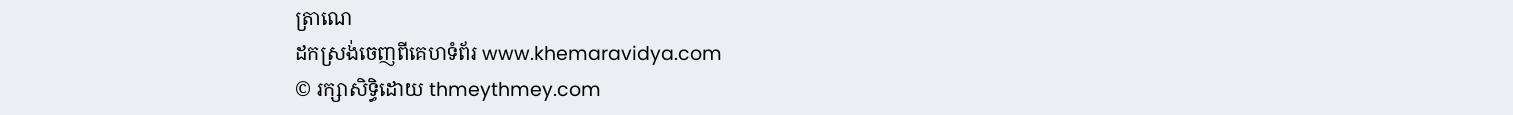ត្រាណេ
ដកស្រង់ចេញពីគេហទំព័រ www.khemaravidya.com
© រក្សាសិទ្ធិដោយ thmeythmey.com